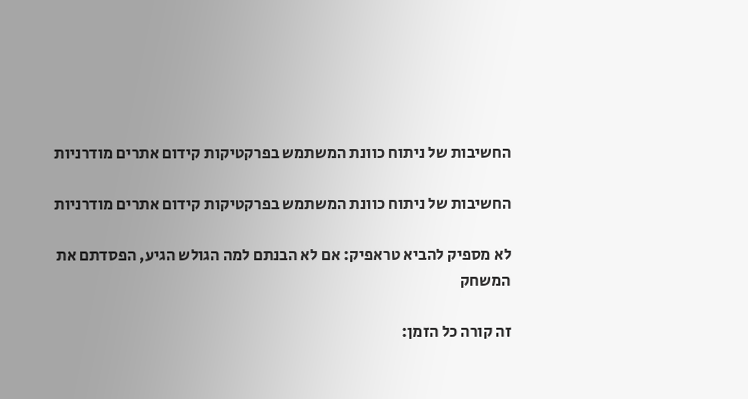החשיבות של ניתוח כוונת המשתמש בפרקטיקות קידום אתרים מודרניות

החשיבות של ניתוח כוונת המשתמש בפרקטיקות קידום אתרים מודרניות

לא מספיק להביא טראפיק: אם לא הבנתם למה הגולש הגיע, הפסדתם את המשחק

זה קורה כל הזמן: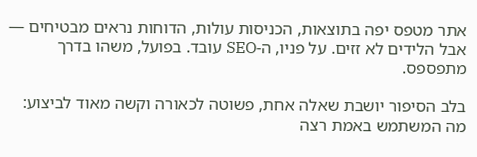אתר מטפס יפה בתוצאות, הכניסות עולות, הדוחות נראים מבטיחים — אבל הלידים לא זזים. על פניו, ה-SEO עובד. בפועל, משהו בדרך מתפספס.

בלב הסיפור יושבת שאלה אחת, פשוטה לכאורה וקשה מאוד לביצוע: מה המשתמש באמת רצה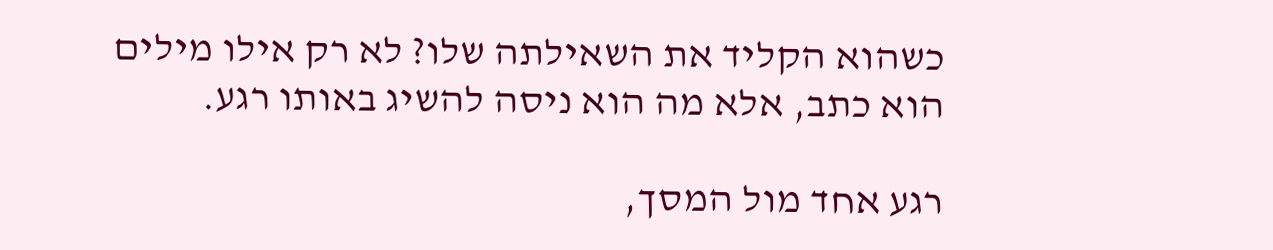כשהוא הקליד את השאילתה שלו? לא רק אילו מילים הוא כתב, אלא מה הוא ניסה להשיג באותו רגע.

רגע אחד מול המסך,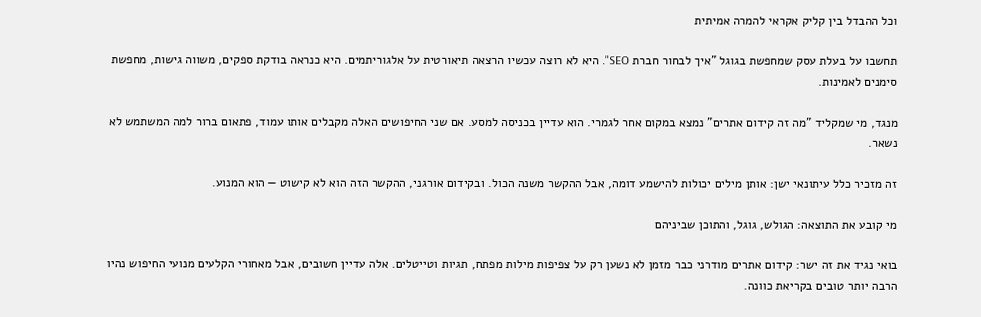וכל ההבדל בין קליק אקראי להמרה אמיתית

תחשבו על בעלת עסק שמחפשת בגוגל "איך לבחור חברת SEO". היא לא רוצה עכשיו הרצאה תיאורטית על אלגוריתמים. היא כנראה בודקת ספקים, משווה גישות, מחפשת סימנים לאמינות.

מנגד, מי שמקליד "מה זה קידום אתרים" נמצא במקום אחר לגמרי. הוא עדיין בכניסה למסע. אם שני החיפושים האלה מקבלים אותו עמוד, פתאום ברור למה המשתמש לא נשאר.

זה מזכיר כלל עיתונאי ישן: אותן מילים יכולות להישמע דומה, אבל ההקשר משנה הכול. ובקידום אורגני, ההקשר הזה הוא לא קישוט — הוא המנוע.

מי קובע את התוצאה: הגולש, גוגל, והתוכן שביניהם

בואי נגיד את זה ישר: קידום אתרים מודרני כבר מזמן לא נשען רק על צפיפות מילות מפתח, תגיות וטייטלים. אלה עדיין חשובים, אבל מאחורי הקלעים מנועי החיפוש נהיו הרבה יותר טובים בקריאת כוונה.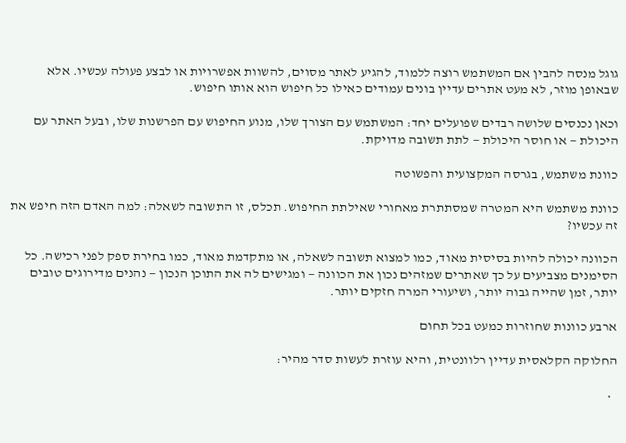גוגל מנסה להבין אם המשתמש רוצה ללמוד, להגיע לאתר מסוים, להשוות אפשרויות או לבצע פעולה עכשיו. אלא שבאופן מוזר, לא מעט אתרים עדיין בונים עמודים כאילו כל חיפוש הוא אותו חיפוש.

וכאן נכנסים שלושה רבדים שפועלים יחד: המשתמש עם הצורך שלו, מנוע החיפוש עם הפרשנות שלו, ובעל האתר עם היכולת — או חוסר היכולת — לתת תשובה מדויקת.

כוונת משתמש, בגרסה המקצועית והפשוטה

כוונת משתמש היא המטרה שמסתתרת מאחורי שאילתת החיפוש. תכלס, זו התשובה לשאלה: למה האדם הזה חיפש את זה עכשיו?

הכוונה יכולה להיות בסיסית מאוד, כמו למצוא תשובה לשאלה, או מתקדמת מאוד, כמו בחירת ספק לפני רכישה. כל הסימנים מצביעים על כך שאתרים שמזהים נכון את הכוונה — ומגישים לה את התוכן הנכון — נהנים מדירוגים טובים יותר, זמן שהייה גבוה יותר, ושיעורי המרה חזקים יותר.

ארבע כוונות שחוזרות כמעט בכל תחום

החלוקה הקלאסית עדיין רלוונטית, והיא עוזרת לעשות סדר מהיר:

  •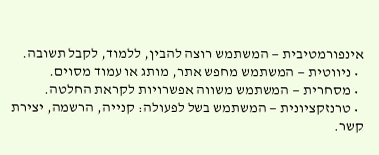אינפורמטיבית — המשתמש רוצה להבין, ללמוד, לקבל תשובה.
  • ניווטית — המשתמש מחפש אתר, מותג או עמוד מסוים.
  • מסחרית — המשתמש משווה אפשרויות לקראת החלטה.
  • טרנזקציונית — המשתמש בשל לפעולה: קנייה, הרשמה, יצירת קשר.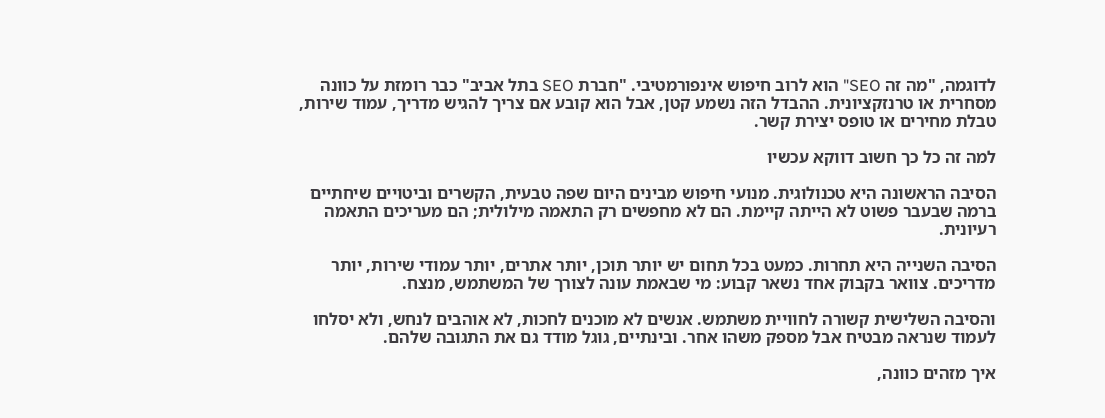לדוגמה, "מה זה SEO" הוא לרוב חיפוש אינפורמטיבי. "חברת SEO בתל אביב" כבר רומזת על כוונה מסחרית או טרנזקציונית. ההבדל הזה נשמע קטן, אבל הוא קובע אם צריך להגיש מדריך, עמוד שירות, טבלת מחירים או טופס יצירת קשר.

למה זה כל כך חשוב דווקא עכשיו

הסיבה הראשונה היא טכנולוגית. מנועי חיפוש מבינים היום שפה טבעית, הקשרים וביטויים שיחתיים ברמה שבעבר פשוט לא הייתה קיימת. הם לא מחפשים רק התאמה מילולית; הם מעריכים התאמה רעיונית.

הסיבה השנייה היא תחרות. כמעט בכל תחום יש יותר תוכן, יותר אתרים, יותר עמודי שירות, יותר מדריכים. צוואר בקבוק אחד נשאר קבוע: מי שבאמת עונה לצורך של המשתמש, מנצח.

והסיבה השלישית קשורה לחוויית משתמש. אנשים לא מוכנים לחכות, לא אוהבים לנחש, ולא יסלחו לעמוד שנראה מבטיח אבל מספק משהו אחר. ובינתיים, גוגל מודד גם את התגובה שלהם.

איך מזהים כוונה,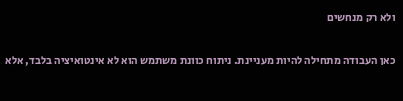ולא רק מנחשים

כאן העבודה מתחילה להיות מעניינת. ניתוח כוונת משתמש הוא לא אינטואיציה בלבד, אלא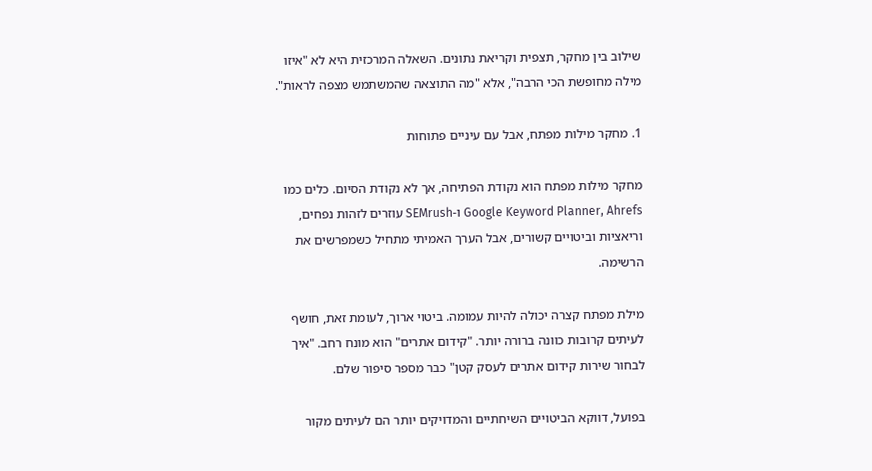שילוב בין מחקר, תצפית וקריאת נתונים. השאלה המרכזית היא לא "איזו מילה מחופשת הכי הרבה", אלא "מה התוצאה שהמשתמש מצפה לראות".

1. מחקר מילות מפתח, אבל עם עיניים פתוחות

מחקר מילות מפתח הוא נקודת הפתיחה, אך לא נקודת הסיום. כלים כמו Google Keyword Planner, Ahrefs ו-SEMrush עוזרים לזהות נפחים, וריאציות וביטויים קשורים, אבל הערך האמיתי מתחיל כשמפרשים את הרשימה.

מילת מפתח קצרה יכולה להיות עמומה. ביטוי ארוך, לעומת זאת, חושף לעיתים קרובות כוונה ברורה יותר. "קידום אתרים" הוא מונח רחב. "איך לבחור שירות קידום אתרים לעסק קטן" כבר מספר סיפור שלם.

בפועל, דווקא הביטויים השיחתיים והמדויקים יותר הם לעיתים מקור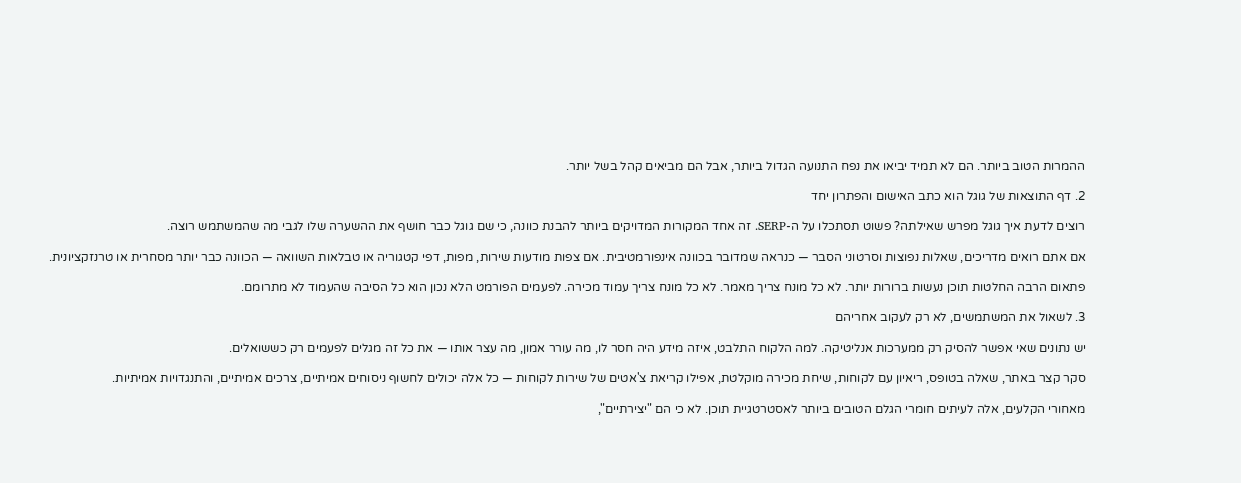ההמרות הטוב ביותר. הם לא תמיד יביאו את נפח התנועה הגדול ביותר, אבל הם מביאים קהל בשל יותר.

2. דף התוצאות של גוגל הוא כתב האישום והפתרון יחד

רוצים לדעת איך גוגל מפרש שאילתה? פשוט תסתכלו על ה-SERP. זה אחד המקורות המדויקים ביותר להבנת כוונה, כי שם גוגל כבר חושף את ההשערה שלו לגבי מה שהמשתמש רוצה.

אם אתם רואים מדריכים, שאלות נפוצות וסרטוני הסבר — כנראה שמדובר בכוונה אינפורמטיבית. אם צפות מודעות שירות, מפות, דפי קטגוריה או טבלאות השוואה — הכוונה כבר יותר מסחרית או טרנזקציונית.

פתאום הרבה החלטות תוכן נעשות ברורות יותר. לא כל מונח צריך מאמר. לא כל מונח צריך עמוד מכירה. לפעמים הפורמט הלא נכון הוא כל הסיבה שהעמוד לא מתרומם.

3. לשאול את המשתמשים, לא רק לעקוב אחריהם

יש נתונים שאי אפשר להסיק רק ממערכות אנליטיקה. למה הלקוח התלבט, איזה מידע היה חסר לו, מה עורר אמון, מה עצר אותו — את כל זה מגלים לפעמים רק כששואלים.

סקר קצר באתר, שאלה בטופס, ריאיון עם לקוחות, שיחת מכירה מוקלטת, אפילו קריאת צ'אטים של שירות לקוחות — כל אלה יכולים לחשוף ניסוחים אמיתיים, צרכים אמיתיים, והתנגדויות אמיתיות.

מאחורי הקלעים, אלה לעיתים חומרי הגלם הטובים ביותר לאסטרטגיית תוכן. לא כי הם "יצירתיים",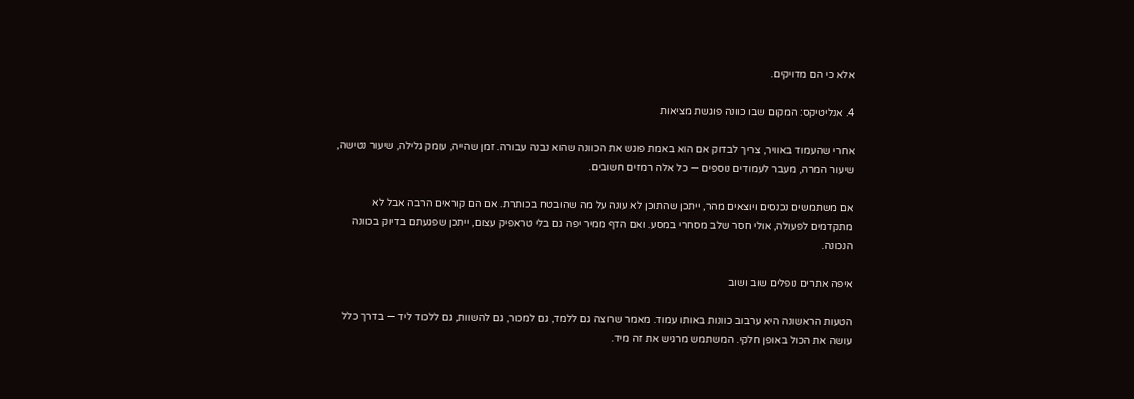אלא כי הם מדויקים.

4. אנליטיקס: המקום שבו כוונה פוגשת מציאות

אחרי שהעמוד באוויר, צריך לבדוק אם הוא באמת פוגש את הכוונה שהוא נבנה עבורה. זמן שהייה, עומק גלילה, שיעור נטישה, שיעור המרה, מעבר לעמודים נוספים — כל אלה רמזים חשובים.

אם משתמשים נכנסים ויוצאים מהר, ייתכן שהתוכן לא עונה על מה שהובטח בכותרת. אם הם קוראים הרבה אבל לא מתקדמים לפעולה, אולי חסר שלב מסחרי במסע. ואם הדף ממיר יפה גם בלי טראפיק עצום, ייתכן שפגעתם בדיוק בכוונה הנכונה.

איפה אתרים נופלים שוב ושוב

הטעות הראשונה היא ערבוב כוונות באותו עמוד. מאמר שרוצה גם ללמד, גם למכור, גם להשוות, גם ללכוד ליד — בדרך כלל עושה את הכול באופן חלקי. המשתמש מרגיש את זה מיד.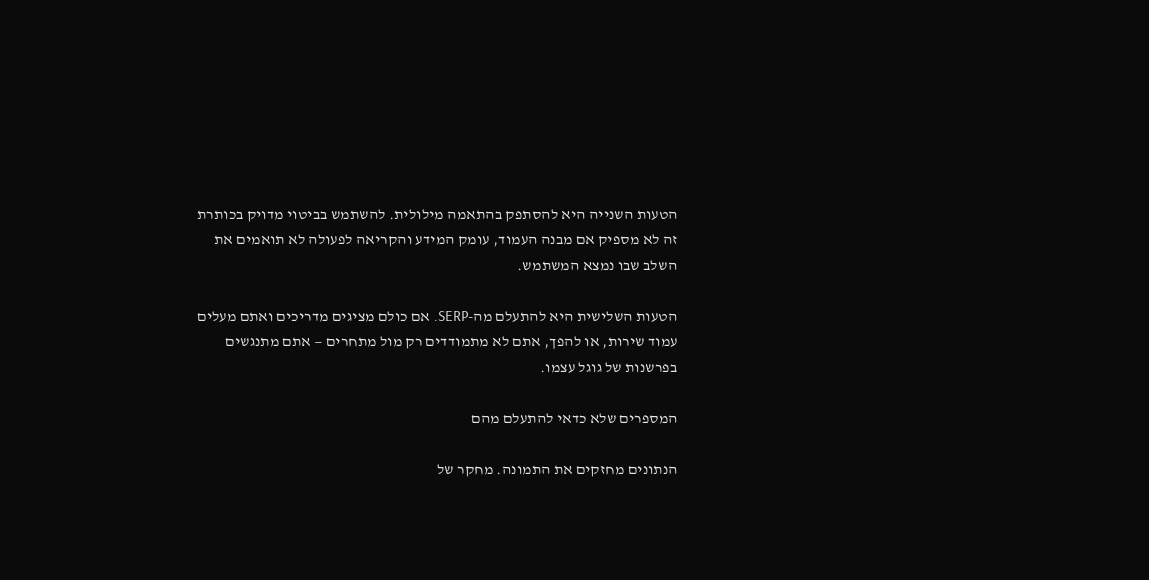הטעות השנייה היא להסתפק בהתאמה מילולית. להשתמש בביטוי מדויק בכותרת זה לא מספיק אם מבנה העמוד, עומק המידע והקריאה לפעולה לא תואמים את השלב שבו נמצא המשתמש.

הטעות השלישית היא להתעלם מה-SERP. אם כולם מציגים מדריכים ואתם מעלים עמוד שירות, או להפך, אתם לא מתמודדים רק מול מתחרים — אתם מתנגשים בפרשנות של גוגל עצמו.

המספרים שלא כדאי להתעלם מהם

הנתונים מחזקים את התמונה. מחקר של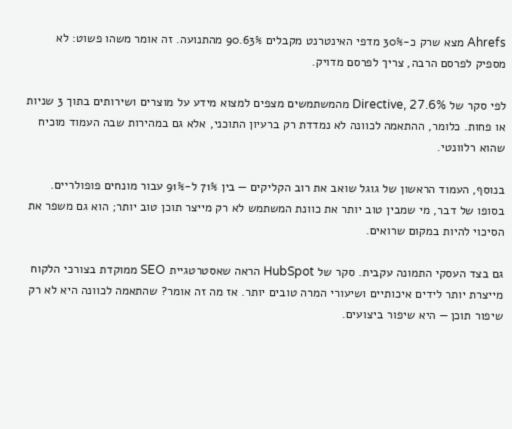Ahrefs מצא שרק כ-30% מדפי האינטרנט מקבלים 90.63% מהתנועה. זה אומר משהו פשוט: לא מספיק לפרסם הרבה, צריך לפרסם מדויק.

לפי סקר של Directive, 27.6% מהמשתמשים מצפים למצוא מידע על מוצרים ושירותים בתוך 3 שניות או פחות. כלומר, ההתאמה לכוונה לא נמדדת רק ברעיון התוכני, אלא גם במהירות שבה העמוד מוכיח שהוא רלוונטי.

בנוסף, העמוד הראשון של גוגל שואב את רוב הקליקים — בין 71% ל-91% עבור מונחים פופולריים. בסופו של דבר, מי שמבין טוב יותר את כוונת המשתמש לא רק מייצר תוכן טוב יותר; הוא גם משפר את הסיכוי להיות במקום שרואים.

גם בצד העסקי התמונה עקבית. סקר של HubSpot הראה שאסטרטגיית SEO ממוקדת בצורכי הלקוח מייצרת יותר לידים איכותיים ושיעורי המרה טובים יותר. אז מה זה אומר? שהתאמה לכוונה היא לא רק שיפור תוכן — היא שיפור ביצועים.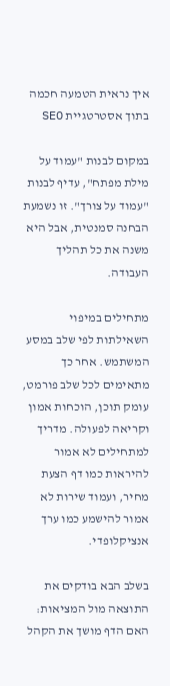איך נראית הטמעה חכמה בתוך אסטרטגיית SEO

במקום לבנות "עמוד על מילת מפתח", עדיף לבנות "עמוד על צורך". זו נשמעת הבחנה סמנטית, אבל היא משנה את כל תהליך העבודה.

מתחילים במיפוי השאילתות לפי שלב במסע המשתמש. אחר כך מתאימים לכל שלב פורמט, עומק תוכן, הוכחות אמון וקריאה לפעולה. מדריך למתחילים לא אמור להיראות כמו דף הצעת מחיר, ועמוד שירות לא אמור להישמע כמו ערך אנציקלופדי.

בשלב הבא בודקים את התוצאה מול המציאות: האם הדף מושך את הקהל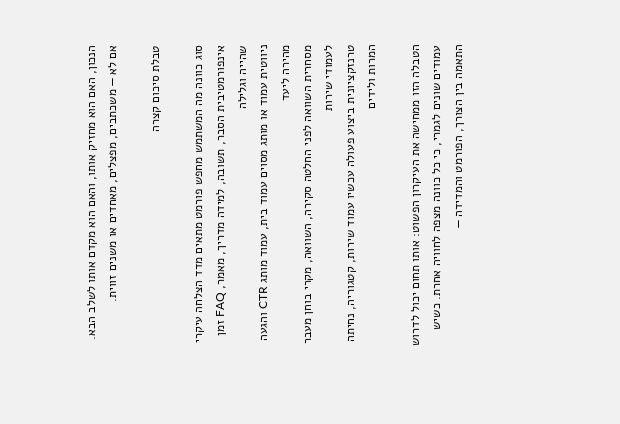הנכון, האם הוא מחזיק אותו, והאם הוא מקדם אותו לשלב הבא. אם לא — משכתבים, מפצלים, מאחדים או משנים זווית.

טבלת סיכום קצרה

סוג כוונה מה המשתמש מחפש פורמט מתאים מדד הצלחה עיקרי
אינפורמטיבית הסבר, תשובה, למידה מדריך, מאמר, FAQ זמן שהייה וגלילה
ניווטית עמוד או מותג מסוים עמוד בית, עמוד מותג CTR והגעה מהירה ליעד
מסחרית השוואה לפני החלטה סקירה, השוואה, מקרי בוחן מעבר לעמודי שירות
טרנזקציונית ביצוע פעולה עכשיו עמוד שירות, קטגוריה, נחיתה המרות ולידים

הטבלה הזו ממחישה את העיקרון הפשוט: אותו תחום יכול לדרוש עמודים שונים לגמרי, כי כל כוונה מצפה לחוויה אחרת. כשיש התאמה בין הצורך, הפורמט והמדידה —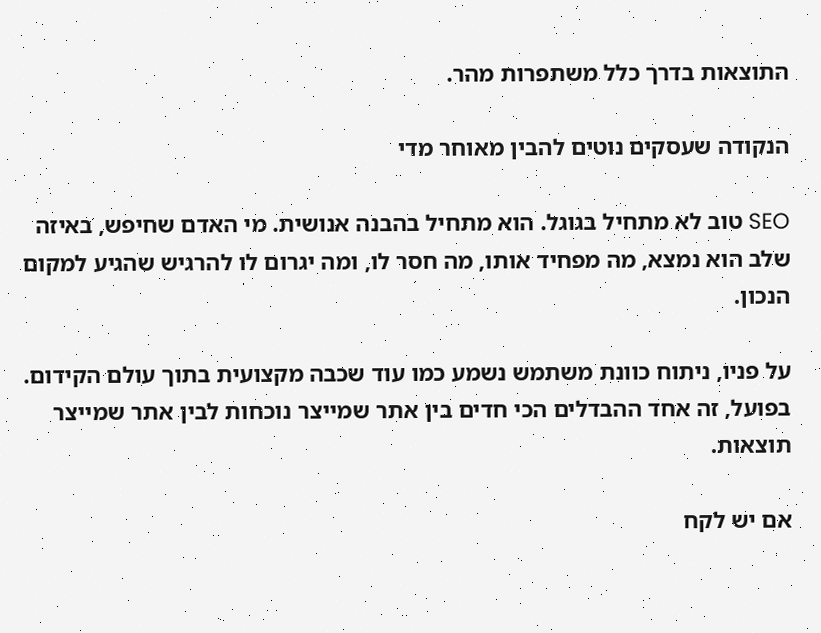התוצאות בדרך כלל משתפרות מהר.

הנקודה שעסקים נוטים להבין מאוחר מדי

SEO טוב לא מתחיל בגוגל. הוא מתחיל בהבנה אנושית. מי האדם שחיפש, באיזה שלב הוא נמצא, מה מפחיד אותו, מה חסר לו, ומה יגרום לו להרגיש שהגיע למקום הנכון.

על פניו, ניתוח כוונת משתמש נשמע כמו עוד שכבה מקצועית בתוך עולם הקידום. בפועל, זה אחד ההבדלים הכי חדים בין אתר שמייצר נוכחות לבין אתר שמייצר תוצאות.

אם יש לקח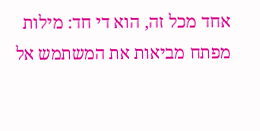אחד מכל זה, הוא די חד: מילות מפתח מביאות את המשתמש אל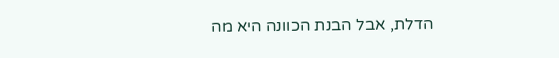הדלת, אבל הבנת הכוונה היא מה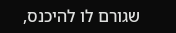שגורם לו להיכנס,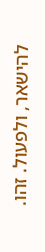להישאר, ולפעול. זהו.